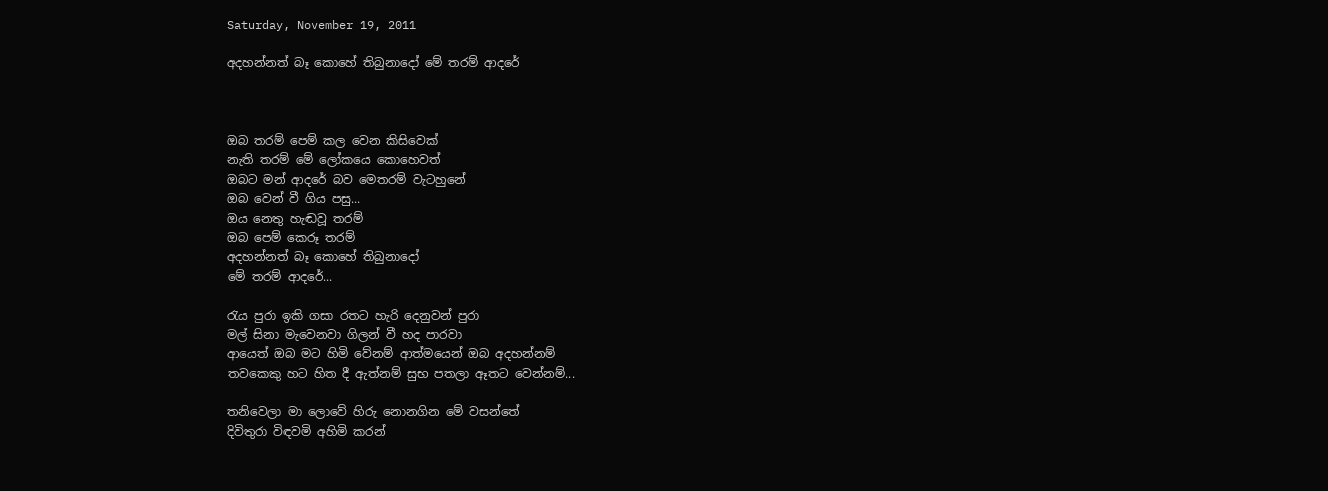Saturday, November 19, 2011

අදහන්නත් බෑ කොහේ තිබුනාදෝ මේ තරම් ආදරේ



ඔබ තරම් පෙම් කල වෙන කිසිවෙක්
නැති තරම් මේ ලෝකයෙ කොහෙවත්
ඔබට මන් ආදරේ බව මෙතරම් වැටහුනේ
ඔබ වෙන් වී ගිය පසු...
ඔය නෙතු හැඬවූ තරම්
ඔබ පෙම් කෙරූ තරම්
අදහන්නත් බෑ කොහේ තිබුනාදෝ
මේ තරම් ආදරේ...

රැය පුරා ඉකි ගසා රතට හැරි දෙනුවන් පුරා
මල් සිනා මැවෙනවා ගිලන් වී හද පාරවා
ආයෙත් ඔබ මට හිමි වේනම් ආත්මයෙන් ඔබ අදහන්නම්
තවකෙකු හට හිත දී ඇත්නම් සුභ පතලා ඈතට වෙන්නම්...

තනිවෙලා මා ලොවේ හිරු නොනගින මේ වසන්තේ
දිවිතුරා විඳවමි අහිමි කරන්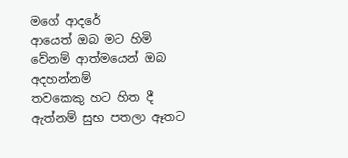මගේ ආදරේ
ආයෙත් ඔබ මට හිමි වේනම් ආත්මයෙන් ඔබ අදහන්නම්
තවකෙකු හට හිත දී ඇත්නම් සුභ පතලා ඈතට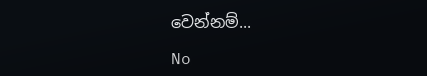වෙන්නම්...

No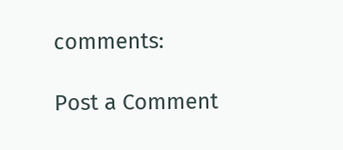comments:

Post a Comment